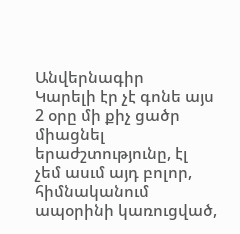Անվերնագիր
Կարելի էր չէ գոնե այս 2 օրը մի քիչ ցածր միացնել երաժշտությունը, էլ չեմ ասւմ այդ բոլոր, հիմնականում ապօրինի կառուցված,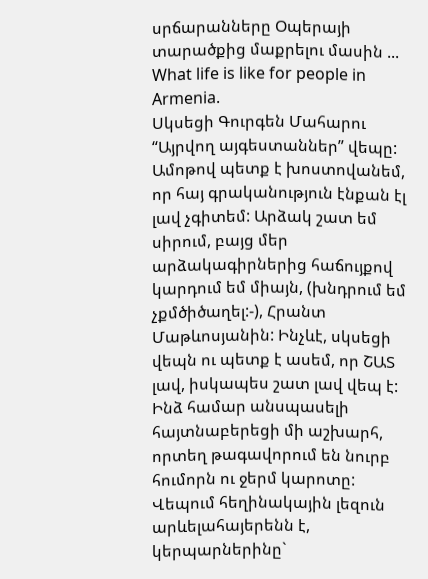սրճարանները Օպերայի տարածքից մաքրելու մասին ...
What life is like for people in Armenia.
Սկսեցի Գուրգեն Մահարու “Այրվող այգեստաններ” վեպը: Ամոթով պետք է խոստովանեմ, որ հայ գրականություն էնքան էլ լավ չգիտեմ: Արձակ շատ եմ սիրում, բայց մեր արձակագիրներից հաճույքով կարդում եմ միայն, (խնդրում եմ չքմծիծաղել:-), Հրանտ Մաթևոսյանին: Ինչևէ, սկսեցի վեպն ու պետք է ասեմ, որ ՇԱՏ լավ, իսկապես շատ լավ վեպ է: Ինձ համար անսպասելի հայտնաբերեցի մի աշխարհ, որտեղ թագավորում են նուրբ հումորն ու ջերմ կարոտը: Վեպում հեղինակային լեզուն արևելահայերենն է, կերպարներինը`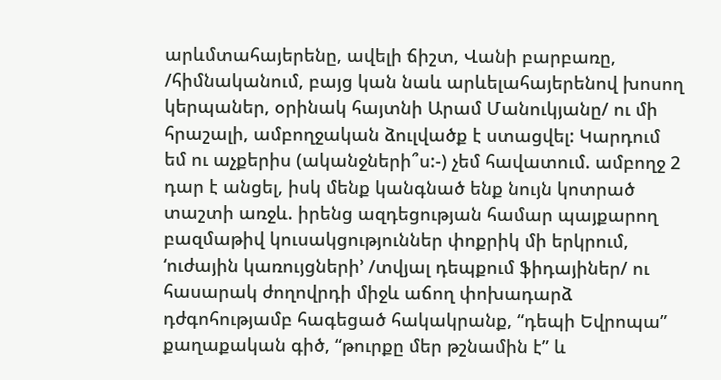արևմտահայերենը, ավելի ճիշտ, Վանի բարբառը, /հիմնականում, բայց կան նաև արևելահայերենով խոսող կերպաներ, օրինակ հայտնի Արամ Մանուկյանը/ ու մի հրաշալի, ամբողջական ձուլվածք է ստացվել: Կարդում եմ ու աչքերիս (ականջների՞ս:-) չեմ հավատում. ամբողջ 2 դար է անցել, իսկ մենք կանգնած ենք նույն կոտրած տաշտի առջև. իրենց ազդեցության համար պայքարող բազմաթիվ կուսակցություններ փոքրիկ մի երկրում, ‘ուժային կառույցների’ /տվյալ դեպքում ֆիդայիներ/ ու հասարակ ժողովրդի միջև աճող փոխադարձ դժգոհությամբ հագեցած հակակրանք, “դեպի Եվրոպա” քաղաքական գիծ, “թուրքը մեր թշնամին է” և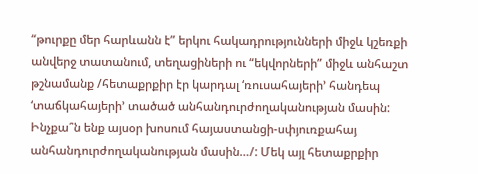“թուրքը մեր հարևանն է” երկու հակադրությունների միջև կշեռքի անվերջ տատանում, տեղացիների ու “եկվորների” միջև անհաշտ թշնամանք /հետաքրքիր էր կարդալ ‘ռուսահայերի’ հանդեպ ‘տաճկահայերի’ տածած անհանդուրժողականության մասին: Ինչքա՞ն ենք այսօր խոսում հայաստանցի-սփյուռքահայ անհանդուրժողականության մասին…/: Մեկ այլ հետաքրքիր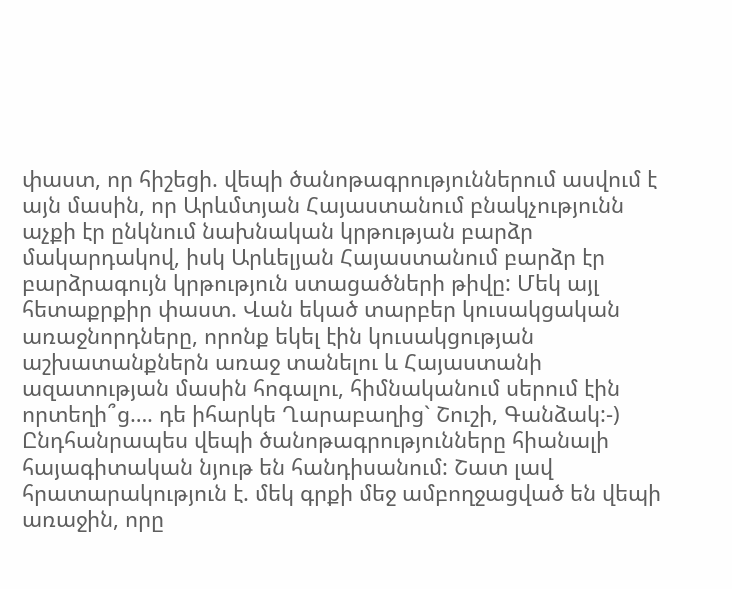փաստ, որ հիշեցի. վեպի ծանոթագրություններում ասվում է այն մասին, որ Արևմտյան Հայաստանում բնակչությունն աչքի էր ընկնում նախնական կրթության բարձր մակարդակով, իսկ Արևելյան Հայաստանում բարձր էր բարձրագույն կրթություն ստացածների թիվը: Մեկ այլ հետաքրքիր փաստ. Վան եկած տարբեր կուսակցական առաջնորդները, որոնք եկել էին կուսակցության աշխատանքներն առաջ տանելու և Հայաստանի ազատության մասին հոգալու, հիմնականում սերում էին որտեղի՞ց…. դե իհարկե Ղարաբաղից` Շուշի, Գանձակ:-) Ընդհանրապես վեպի ծանոթագրությունները հիանալի հայագիտական նյութ են հանդիսանում: Շատ լավ հրատարակություն է. մեկ գրքի մեջ ամբողջացված են վեպի առաջին, որը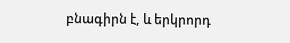բնագիրն է, և երկրորդ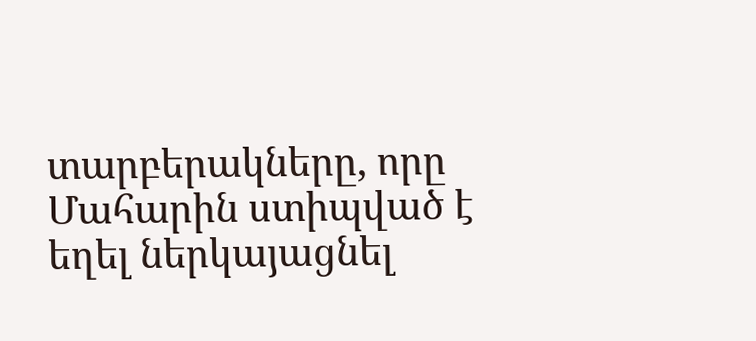տարբերակները, որը Մահարին ստիպված է եղել ներկայացնել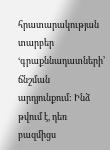հրատարակության տարբեր ‘գրաքննադատների’ ճնշման արդյունքում: Ինձ թվում է, դեռ բազմիցս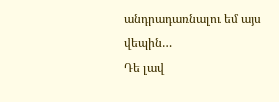անդրադառնալու եմ այս վեպին…
Դե լավ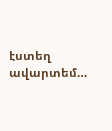էստեղ ավարտեմ…